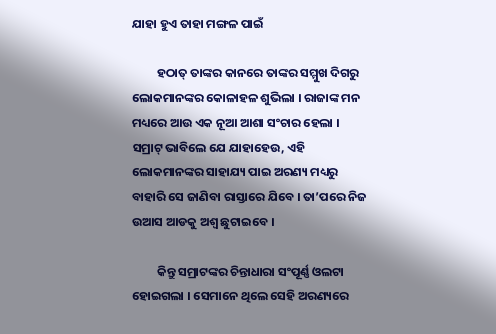ଯାହା ହୁଏ ତାହା ମଙ୍ଗଳ ପାଇଁ

         ହଠାତ୍ ତାଙ୍କର କାନରେ ତାଙ୍କର ସମ୍ମୁଖ ଦିଗରୁ ଲୋକମାନଙ୍କର କୋଳାହଳ ଶୁଭିଲା । ରାଜାଙ୍କ ମନ ମଧ୍ୟରେ ଆଉ ଏକ ନୂଆ ଆଶା ସଂଚାର ହେଲା । ସମ୍ରାଟ୍ ଭାବିଲେ ଯେ ଯାହାହେଉ, ଏହି ଲୋକମାନଙ୍କର ସାହାଯ୍ୟ ପାଇ ଅରଣ୍ୟ ମଧ୍ୟରୁ ବାହାରି ସେ ଜାଣିବା ରାସ୍ତାରେ ଯିବେ । ତା’ପରେ ନିଜ ଉଆସ ଆଡକୁ ଅଶ୍ୱ ଛୁଟାଇବେ ।

         କିନ୍ତୁ ସମ୍ରାଟଙ୍କର ଚିନ୍ତାଧାରା ସଂପୂର୍ଣ୍ଣ ଓଲଟା ହୋଇଗଲା । ସେମାନେ ଥିଲେ ସେହି ଅରଣ୍ୟରେ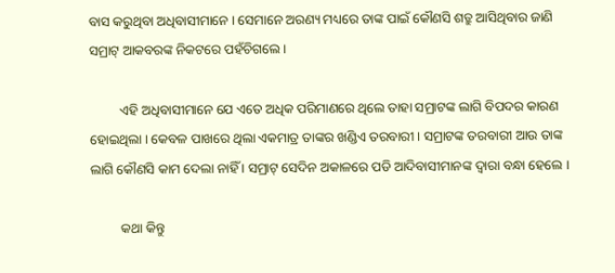ବାସ କରୁଥିବା ଅଧିବାସୀମାନେ । ସେମାନେ ଅରଣ୍ୟ ମଧ୍ୟରେ ତାଙ୍କ ପାଇଁ କୌଣସି ଶତ୍ରୁ ଆସିଥିବାର ଜାଣି ସମ୍ରାଟ୍ ଆକବରଙ୍କ ନିକଟରେ ପହଁଚିଗଲେ ।

         ଏହି ଅଧିବାସୀମାନେ ଯେ ଏତେ ଅଧିକ ପରିମାଣରେ ଥିଲେ ତାହା ସମ୍ରାଟଙ୍କ ଲାଗି ବିପଦର କାରଣ ହୋଇଥିଲା । କେବଳ ପାଖରେ ଥିଲା ଏକମାତ୍ର ତାଙ୍କର ଖଣ୍ଡିଏ ତରବାରୀ । ସମ୍ରାଟଙ୍କ ତରବାରୀ ଆଉ ତାଙ୍କ ଲାଗି କୌଣସି କାମ ଦେଲା ନାହିଁ । ସମ୍ରାଟ୍ ସେଦିନ ଅକାଳରେ ପଡି ଆଦିବାସୀମାନଙ୍କ ଦ୍ୱାରା ବନ୍ଧା ହେଲେ ।

         କଥା କିନ୍ତୁ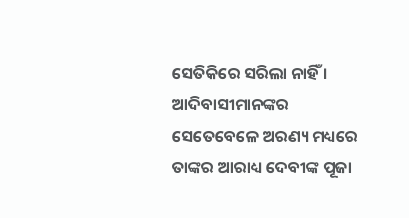ସେତିକିରେ ସରିଲା ନାହିଁ । ଆଦିବାସୀମାନଙ୍କର ସେତେବେଳେ ଅରଣ୍ୟ ମଧ୍ୟରେ ତାଙ୍କର ଆରାଧ୍ୟ ଦେବୀଙ୍କ ପୂଜା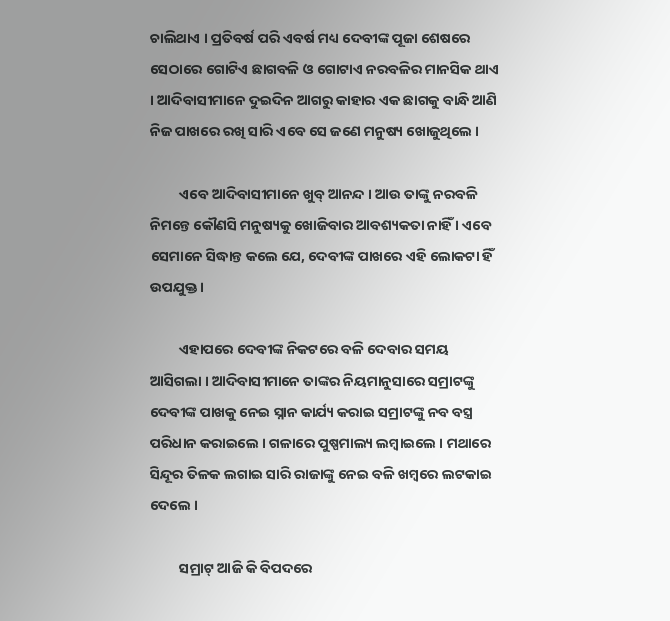ଚାଲିଥାଏ । ପ୍ରତିବର୍ଷ ପରି ଏବର୍ଷ ମଧ୍ୟ ଦେବୀଙ୍କ ପୂଜା ଶେଷରେ ସେଠାରେ ଗୋଟିଏ ଛାଗବଳି ଓ ଗୋଟାଏ ନରବଳିର ମାନସିକ ଥାଏ । ଆଦିବାସୀମାନେ ଦୁଇଦିନ ଆଗରୁ କାହାର ଏକ ଛାଗକୁ ବାନ୍ଧି ଆଣି ନିଜ ପାଖରେ ରଖି ସାରି ଏବେ ସେ ଜଣେ ମନୁଷ୍ୟ ଖୋଜୁଥିଲେ ।

         ଏବେ ଆଦିବାସୀମାନେ ଖୁବ୍ ଆନନ୍ଦ । ଆଉ ତାଙ୍କୁ ନରବଳି ନିମନ୍ତେ କୌଣସି ମନୁଷ୍ୟକୁ ଖୋଜିବାର ଆବଶ୍ୟକତା ନାହିଁ । ଏବେ ସେମାନେ ସିଦ୍ଧାନ୍ତ କଲେ ଯେ, ଦେବୀଙ୍କ ପାଖରେ ଏହି ଲୋକଟା ହିଁ ଉପଯୁକ୍ତ ।

         ଏହାପରେ ଦେବୀଙ୍କ ନିକଟରେ ବଳି ଦେବାର ସମୟ ଆସିଗଲା । ଆଦିବାସୀମାନେ ତାଙ୍କର ନିୟମାନୁସାରେ ସମ୍ରାଟଙ୍କୁ ଦେବୀଙ୍କ ପାଖକୁ ନେଇ ସ୍ନାନ କାର୍ଯ୍ୟ କରାଇ ସମ୍ରାଟଙ୍କୁ ନବ ବସ୍ତ୍ର ପରିଧାନ କରାଇଲେ । ଗଳାରେ ପୁଷ୍ପମାଲ୍ୟ ଲମ୍ବାଇଲେ । ମଥାରେ ସିନ୍ଦୂର ତିଳକ ଲଗାଇ ସାରି ରାଜାଙ୍କୁ ନେଇ ବଳି ଖମ୍ବରେ ଲଟକାଇ ଦେଲେ ।

         ସମ୍ରାଟ୍ ଆଜି କି ବିପଦରେ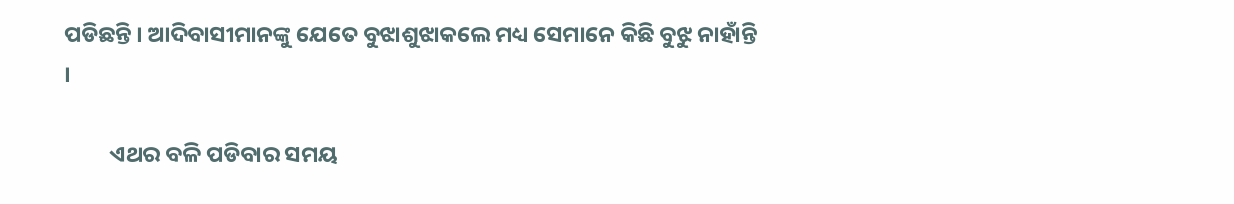ପଡିଛନ୍ତି । ଆଦିବାସୀମାନଙ୍କୁ ଯେତେ ବୁଝାଶୁଝାକଲେ ମଧ୍ୟ ସେମାନେ କିଛି ବୁଝୁ ନାହାଁନ୍ତି ।

         ଏଥର ବଳି ପଡିବାର ସମୟ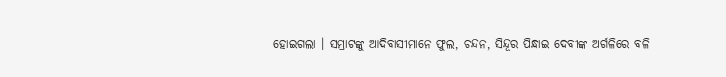ହୋଇଗଲା । ସମ୍ରାଟଙ୍କୁ ଆଦିବାସୀମାନେ ଫୁଲ, ଚନ୍ଦନ, ସିନ୍ଦୂର ପିନ୍ଧାଇ ଦେବୀଙ୍କ ଅର୍ଗଳିରେ ବଳି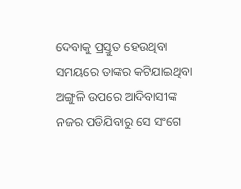ଦେବାକୁ ପ୍ରସ୍ତୁତ ହେଉଥିବା ସମୟରେ ତାଙ୍କର କଟିଯାଇଥିବା ଅଙ୍ଗୁଳି ଉପରେ ଆଦିବାସୀଙ୍କ ନଜର ପଡିଯିବାରୁ ସେ ସଂଗେ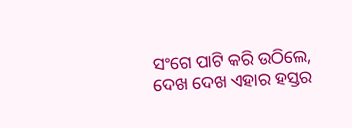ସଂଗେ ପାଟି କରି ଉଠିଲେ, ଦେଖ ଦେଖ ଏହାର ହସ୍ତର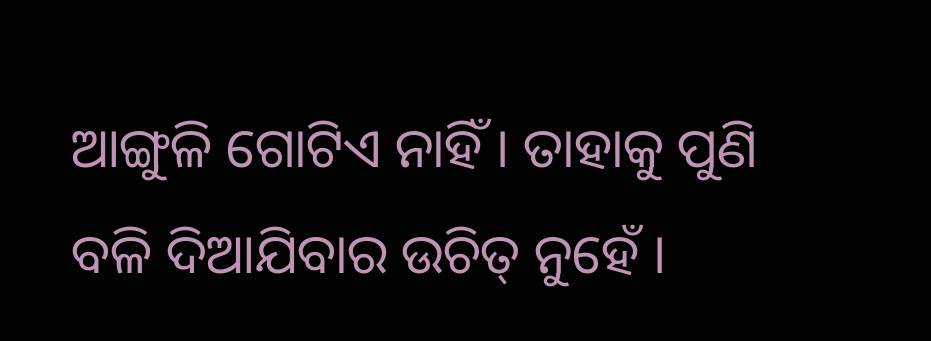ଆଙ୍ଗୁଳି ଗୋଟିଏ ନାହିଁ । ତାହାକୁ ପୁଣି ବଳି ଦିଆଯିବାର ଉଚିତ୍ ନୁହେଁ ।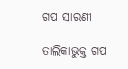ଗପ ସାରଣୀ

ତାଲିକାଭୁକ୍ତ ଗପ